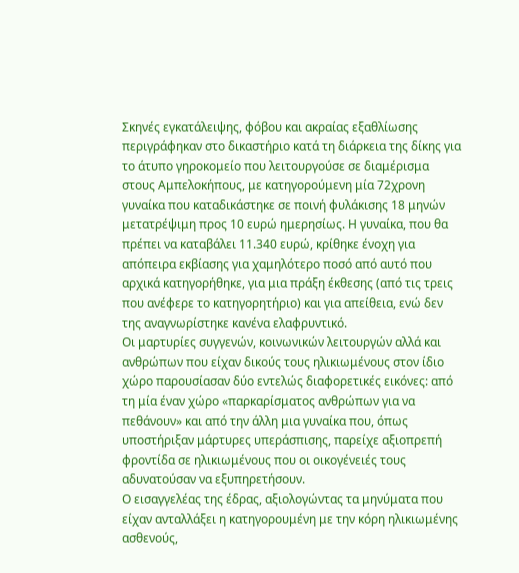Σκηνές εγκατάλειψης, φόβου και ακραίας εξαθλίωσης περιγράφηκαν στο δικαστήριο κατά τη διάρκεια της δίκης για το άτυπο γηροκομείο που λειτουργούσε σε διαμέρισμα στους Αμπελοκήπους, με κατηγορούμενη μία 72χρονη γυναίκα που καταδικάστηκε σε ποινή φυλάκισης 18 μηνών μετατρέψιμη προς 10 ευρώ ημερησίως. Η γυναίκα, που θα πρέπει να καταβάλει 11.340 ευρώ, κρίθηκε ένοχη για απόπειρα εκβίασης για χαμηλότερο ποσό από αυτό που αρχικά κατηγορήθηκε, για μια πράξη έκθεσης (από τις τρεις που ανέφερε το κατηγορητήριο) και για απείθεια, ενώ δεν της αναγνωρίστηκε κανένα ελαφρυντικό.
Οι μαρτυρίες συγγενών, κοινωνικών λειτουργών αλλά και ανθρώπων που είχαν δικούς τους ηλικιωμένους στον ίδιο χώρο παρουσίασαν δύο εντελώς διαφορετικές εικόνες: από τη μία έναν χώρο «παρκαρίσματος ανθρώπων για να πεθάνουν» και από την άλλη μια γυναίκα που, όπως υποστήριξαν μάρτυρες υπεράσπισης, παρείχε αξιοπρεπή φροντίδα σε ηλικιωμένους που οι οικογένειές τους αδυνατούσαν να εξυπηρετήσουν.
Ο εισαγγελέας της έδρας, αξιολογώντας τα μηνύματα που είχαν ανταλλάξει η κατηγορουμένη με την κόρη ηλικιωμένης ασθενούς,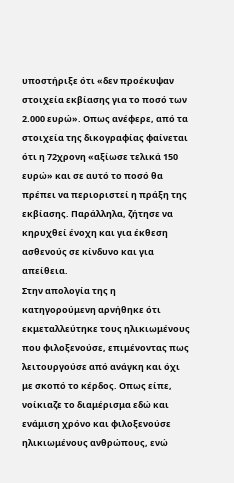υποστήριξε ότι «δεν προέκυψαν στοιχεία εκβίασης για το ποσό των 2.000 ευρώ». Oπως ανέφερε, από τα στοιχεία της δικογραφίας φαίνεται ότι η 72χρονη «αξίωσε τελικά 150 ευρώ» και σε αυτό το ποσό θα πρέπει να περιοριστεί η πράξη της εκβίασης. Παράλληλα, ζήτησε να κηρυχθεί ένοχη και για έκθεση ασθενούς σε κίνδυνο και για απείθεια.
Στην απολογία της η κατηγορούμενη αρνήθηκε ότι εκμεταλλεύτηκε τους ηλικιωμένους που φιλοξενούσε, επιμένοντας πως λειτουργούσε από ανάγκη και όχι με σκοπό το κέρδος. Οπως είπε, νοίκιαζε το διαμέρισμα εδώ και ενάμιση χρόνο και φιλοξενούσε ηλικιωμένους ανθρώπους, ενώ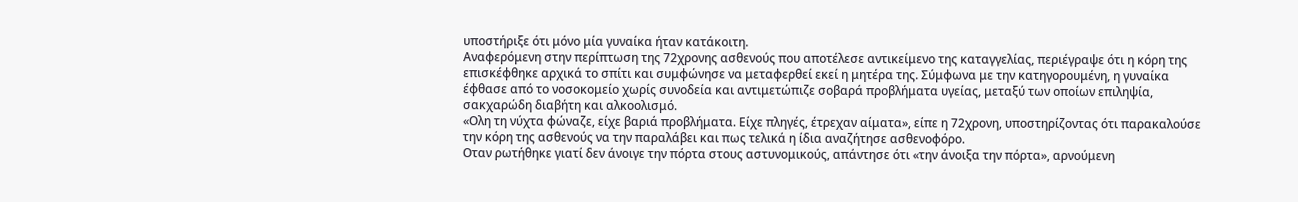υποστήριξε ότι μόνο μία γυναίκα ήταν κατάκοιτη.
Αναφερόμενη στην περίπτωση της 72χρονης ασθενούς που αποτέλεσε αντικείμενο της καταγγελίας, περιέγραψε ότι η κόρη της επισκέφθηκε αρχικά το σπίτι και συμφώνησε να μεταφερθεί εκεί η μητέρα της. Σύμφωνα με την κατηγορουμένη, η γυναίκα έφθασε από το νοσοκομείο χωρίς συνοδεία και αντιμετώπιζε σοβαρά προβλήματα υγείας, μεταξύ των οποίων επιληψία, σακχαρώδη διαβήτη και αλκοολισμό.
«Ολη τη νύχτα φώναζε, είχε βαριά προβλήματα. Είχε πληγές, έτρεχαν αίματα», είπε η 72χρονη, υποστηρίζοντας ότι παρακαλούσε την κόρη της ασθενούς να την παραλάβει και πως τελικά η ίδια αναζήτησε ασθενοφόρο.
Οταν ρωτήθηκε γιατί δεν άνοιγε την πόρτα στους αστυνομικούς, απάντησε ότι «την άνοιξα την πόρτα», αρνούμενη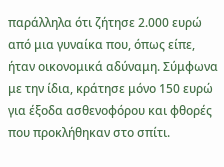παράλληλα ότι ζήτησε 2.000 ευρώ από μια γυναίκα που, όπως είπε, ήταν οικονομικά αδύναμη. Σύμφωνα με την ίδια, κράτησε μόνο 150 ευρώ για έξοδα ασθενοφόρου και φθορές που προκλήθηκαν στο σπίτι.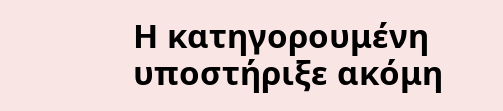Η κατηγορουμένη υποστήριξε ακόμη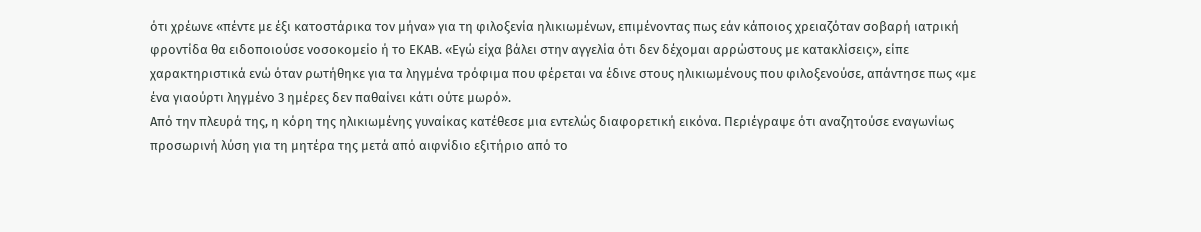ότι χρέωνε «πέντε με έξι κατοστάρικα τον μήνα» για τη φιλοξενία ηλικιωμένων, επιμένοντας πως εάν κάποιος χρειαζόταν σοβαρή ιατρική φροντίδα θα ειδοποιούσε νοσοκομείο ή το ΕΚΑΒ. «Εγώ είχα βάλει στην αγγελία ότι δεν δέχομαι αρρώστους με κατακλίσεις», είπε χαρακτηριστικά ενώ όταν ρωτήθηκε για τα ληγμένα τρόφιμα που φέρεται να έδινε στους ηλικιωμένους που φιλοξενούσε, απάντησε πως «με ένα γιαούρτι ληγμένο 3 ημέρες δεν παθαίνει κάτι ούτε μωρό».
Από την πλευρά της, η κόρη της ηλικιωμένης γυναίκας κατέθεσε μια εντελώς διαφορετική εικόνα. Περιέγραψε ότι αναζητούσε εναγωνίως προσωρινή λύση για τη μητέρα της μετά από αιφνίδιο εξιτήριο από το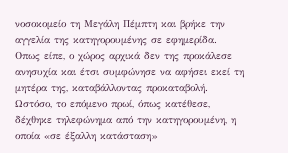νοσοκομείο τη Μεγάλη Πέμπτη και βρήκε την αγγελία της κατηγορουμένης σε εφημερίδα.
Οπως είπε, ο χώρος αρχικά δεν της προκάλεσε ανησυχία και έτσι συμφώνησε να αφήσει εκεί τη μητέρα της, καταβάλλοντας προκαταβολή. Ωστόσο, το επόμενο πρωί, όπως κατέθεσε, δέχθηκε τηλεφώνημα από την κατηγορουμένη, η οποία «σε έξαλλη κατάσταση»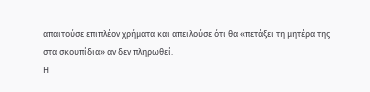απαιτούσε επιπλέον χρήματα και απειλούσε ότι θα «πετάξει τη μητέρα της στα σκουπίδια» αν δεν πληρωθεί.
Η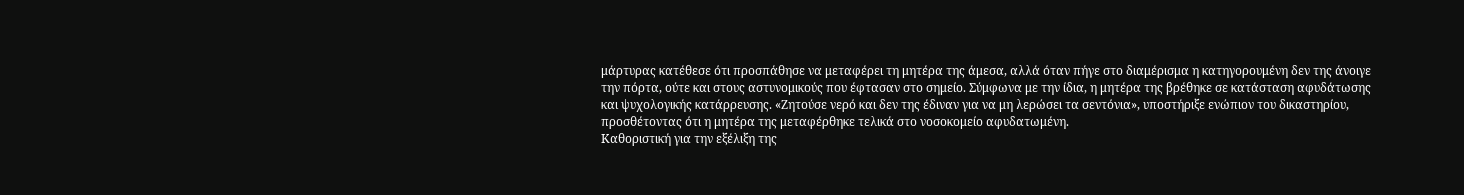μάρτυρας κατέθεσε ότι προσπάθησε να μεταφέρει τη μητέρα της άμεσα, αλλά όταν πήγε στο διαμέρισμα η κατηγορουμένη δεν της άνοιγε την πόρτα, ούτε και στους αστυνομικούς που έφτασαν στο σημείο. Σύμφωνα με την ίδια, η μητέρα της βρέθηκε σε κατάσταση αφυδάτωσης και ψυχολογικής κατάρρευσης. «Ζητούσε νερό και δεν της έδιναν για να μη λερώσει τα σεντόνια», υποστήριξε ενώπιον του δικαστηρίου, προσθέτοντας ότι η μητέρα της μεταφέρθηκε τελικά στο νοσοκομείο αφυδατωμένη.
Καθοριστική για την εξέλιξη της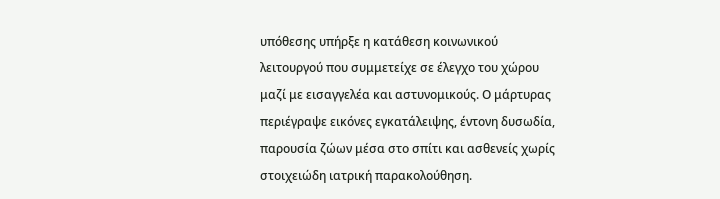υπόθεσης υπήρξε η κατάθεση κοινωνικού λειτουργού που συμμετείχε σε έλεγχο του χώρου μαζί με εισαγγελέα και αστυνομικούς. Ο μάρτυρας περιέγραψε εικόνες εγκατάλειψης, έντονη δυσωδία, παρουσία ζώων μέσα στο σπίτι και ασθενείς χωρίς στοιχειώδη ιατρική παρακολούθηση.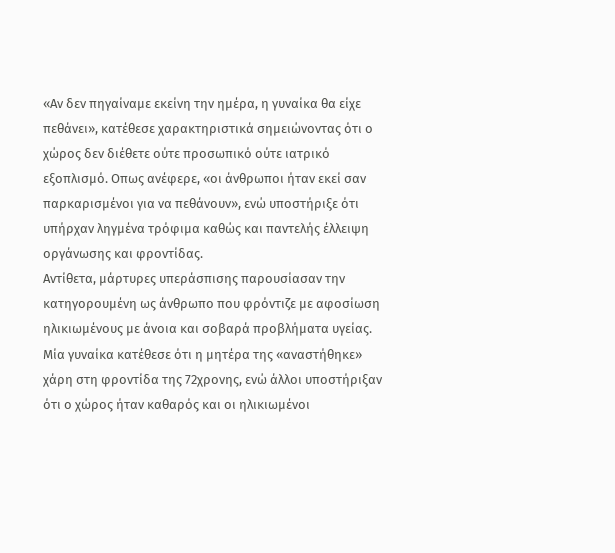«Αν δεν πηγαίναμε εκείνη την ημέρα, η γυναίκα θα είχε πεθάνει», κατέθεσε χαρακτηριστικά σημειώνοντας ότι ο χώρος δεν διέθετε ούτε προσωπικό ούτε ιατρικό εξοπλισμό. Οπως ανέφερε, «οι άνθρωποι ήταν εκεί σαν παρκαρισμένοι για να πεθάνουν», ενώ υποστήριξε ότι υπήρχαν ληγμένα τρόφιμα καθώς και παντελής έλλειψη οργάνωσης και φροντίδας.
Αντίθετα, μάρτυρες υπεράσπισης παρουσίασαν την κατηγορουμένη ως άνθρωπο που φρόντιζε με αφοσίωση ηλικιωμένους με άνοια και σοβαρά προβλήματα υγείας. Μία γυναίκα κατέθεσε ότι η μητέρα της «αναστήθηκε» χάρη στη φροντίδα της 72χρονης, ενώ άλλοι υποστήριξαν ότι ο χώρος ήταν καθαρός και οι ηλικιωμένοι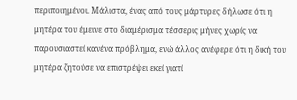περιποιημένοι. Μάλιστα, ένας από τους μάρτυρες δήλωσε ότι η μητέρα του έμεινε στο διαμέρισμα τέσσερις μήνες χωρίς να παρουσιαστεί κανένα πρόβλημα, ενώ άλλος ανέφερε ότι η δική του μητέρα ζητούσε να επιστρέψει εκεί γιατί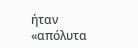ήταν «απόλυτα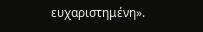ευχαριστημένη».